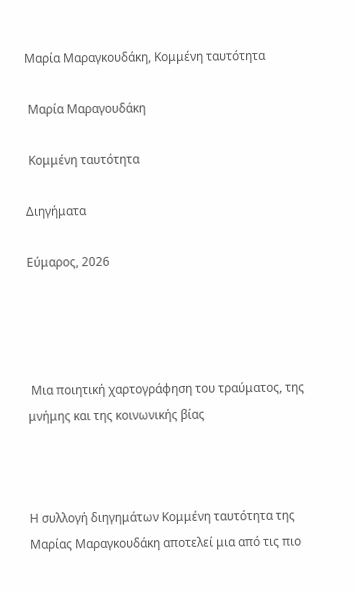Μαρία Μαραγκουδάκη, Κομμένη ταυτότητα

 Μαρία Μαραγουδάκη

 Κομμένη ταυτότητα

Διηγήματα

Εύμαρος, 2026




 Μια ποιητική χαρτογράφηση του τραύματος, της μνήμης και της κοινωνικής βίας



Η συλλογή διηγημάτων Κομμένη ταυτότητα της Μαρίας Μαραγκουδάκη αποτελεί μια από τις πιο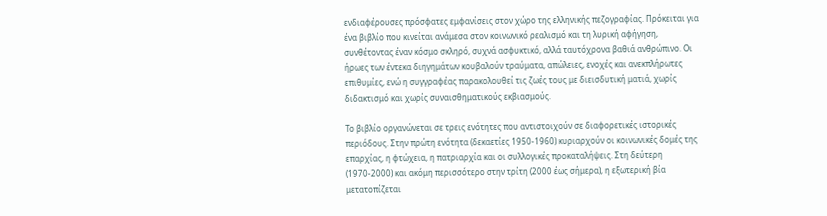ενδιαφέρουσες πρόσφατες εμφανίσεις στον χώρο της ελληνικής πεζογραφίας. Πρόκειται για ένα βιβλίο που κινείται ανάμεσα στον κοινωνικό ρεαλισμό και τη λυρική αφήγηση, συνθέτοντας έναν κόσμο σκληρό, συχνά ασφυκτικό, αλλά ταυτόχρονα βαθιά ανθρώπινο. Οι ήρωες των έντεκα διηγημάτων κουβαλούν τραύματα, απώλειες, ενοχές και ανεκπλήρωτες επιθυμίες, ενώ η συγγραφέας παρακολουθεί τις ζωές τους με διεισδυτική ματιά, χωρίς διδακτισμό και χωρίς συναισθηματικούς εκβιασμούς.

Το βιβλίο οργανώνεται σε τρεις ενότητες που αντιστοιχούν σε διαφορετικές ιστορικές περιόδους. Στην πρώτη ενότητα (δεκαετίες 1950-1960) κυριαρχούν οι κοινωνικές δομές της επαρχίας, η φτώχεια, η πατριαρχία και οι συλλογικές προκαταλήψεις. Στη δεύτερη (1970-2000) και ακόμη περισσότερο στην τρίτη (2000 έως σήμερα), η εξωτερική βία μετατοπίζεται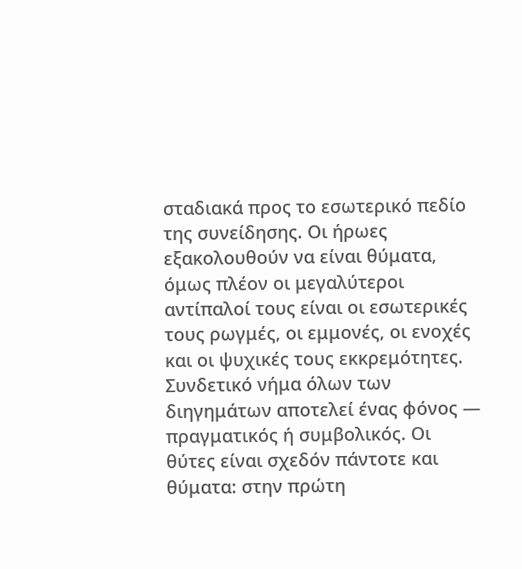σταδιακά προς το εσωτερικό πεδίο της συνείδησης. Οι ήρωες εξακολουθούν να είναι θύματα, όμως πλέον οι μεγαλύτεροι αντίπαλοί τους είναι οι εσωτερικές τους ρωγμές, οι εμμονές, οι ενοχές και οι ψυχικές τους εκκρεμότητες. Συνδετικό νήμα όλων των διηγημάτων αποτελεί ένας φόνος — πραγματικός ή συμβολικός. Οι θύτες είναι σχεδόν πάντοτε και θύματα: στην πρώτη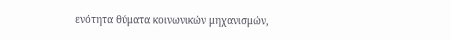ενότητα θύματα κοινωνικών μηχανισμών,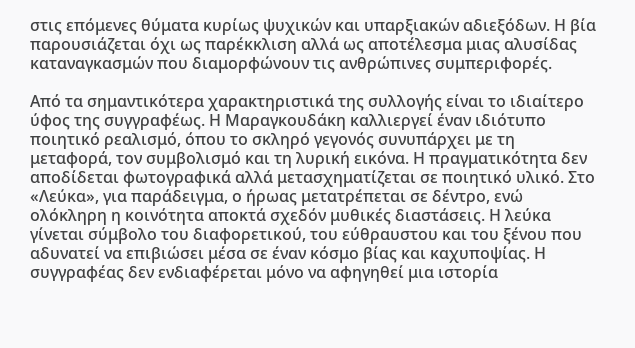στις επόμενες θύματα κυρίως ψυχικών και υπαρξιακών αδιεξόδων. Η βία παρουσιάζεται όχι ως παρέκκλιση αλλά ως αποτέλεσμα μιας αλυσίδας καταναγκασμών που διαμορφώνουν τις ανθρώπινες συμπεριφορές.

Από τα σημαντικότερα χαρακτηριστικά της συλλογής είναι το ιδιαίτερο ύφος της συγγραφέως. Η Μαραγκουδάκη καλλιεργεί έναν ιδιότυπο ποιητικό ρεαλισμό, όπου το σκληρό γεγονός συνυπάρχει με τη μεταφορά, τον συμβολισμό και τη λυρική εικόνα. Η πραγματικότητα δεν αποδίδεται φωτογραφικά αλλά μετασχηματίζεται σε ποιητικό υλικό. Στο «Λεύκα», για παράδειγμα, ο ήρωας μετατρέπεται σε δέντρο, ενώ ολόκληρη η κοινότητα αποκτά σχεδόν μυθικές διαστάσεις. Η λεύκα γίνεται σύμβολο του διαφορετικού, του εύθραυστου και του ξένου που αδυνατεί να επιβιώσει μέσα σε έναν κόσμο βίας και καχυποψίας. Η συγγραφέας δεν ενδιαφέρεται μόνο να αφηγηθεί μια ιστορία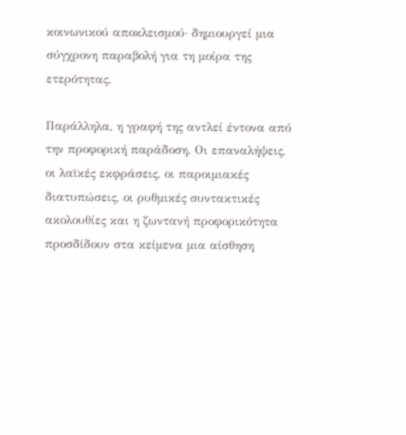κοινωνικού αποκλεισμού· δημιουργεί μια σύγχρονη παραβολή για τη μοίρα της ετερότητας.

Παράλληλα, η γραφή της αντλεί έντονα από την προφορική παράδοση. Οι επαναλήψεις, οι λαϊκές εκφράσεις, οι παροιμιακές διατυπώσεις, οι ρυθμικές συντακτικές ακολουθίες και η ζωντανή προφορικότητα προσδίδουν στα κείμενα μια αίσθηση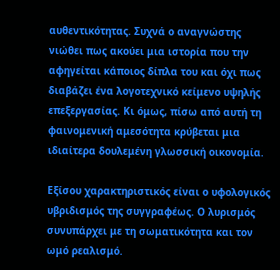αυθεντικότητας. Συχνά ο αναγνώστης νιώθει πως ακούει μια ιστορία που την αφηγείται κάποιος δίπλα του και όχι πως διαβάζει ένα λογοτεχνικό κείμενο υψηλής επεξεργασίας. Κι όμως, πίσω από αυτή τη φαινομενική αμεσότητα κρύβεται μια ιδιαίτερα δουλεμένη γλωσσική οικονομία.

Εξίσου χαρακτηριστικός είναι ο υφολογικός υβριδισμός της συγγραφέως. Ο λυρισμός συνυπάρχει με τη σωματικότητα και τον ωμό ρεαλισμό.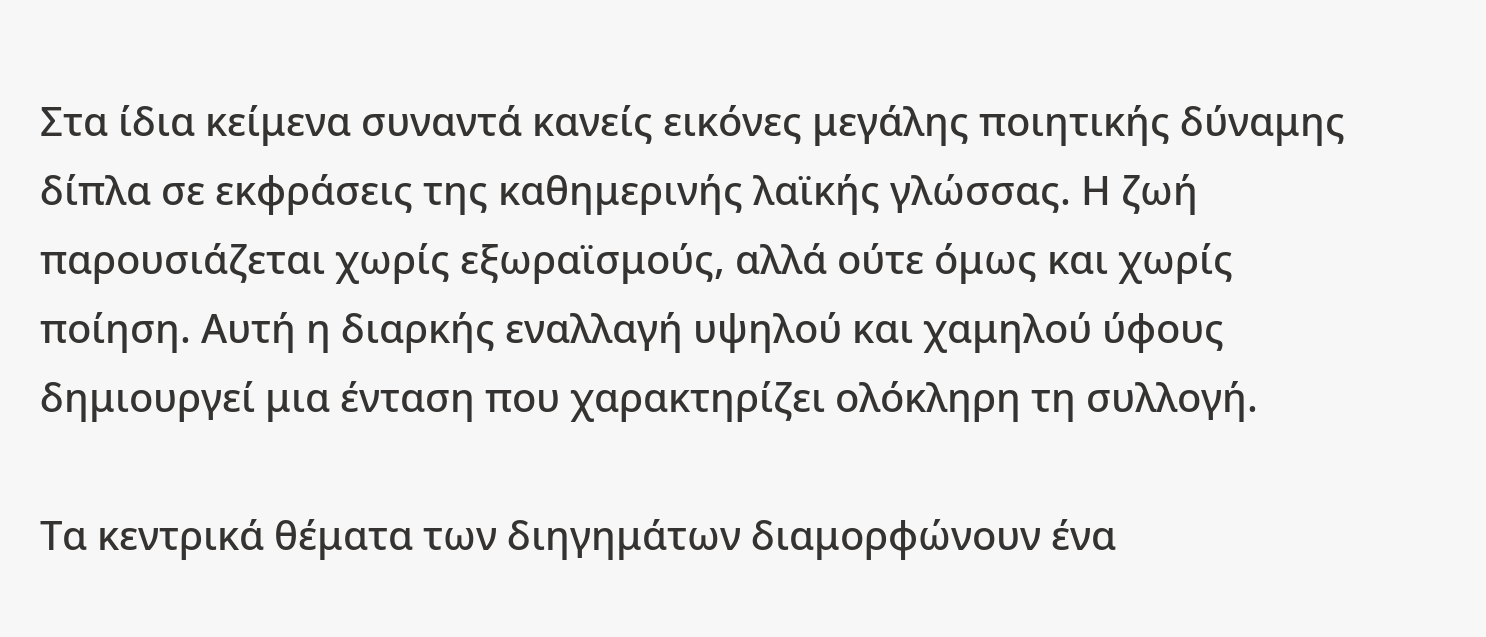Στα ίδια κείμενα συναντά κανείς εικόνες μεγάλης ποιητικής δύναμης δίπλα σε εκφράσεις της καθημερινής λαϊκής γλώσσας. Η ζωή παρουσιάζεται χωρίς εξωραϊσμούς, αλλά ούτε όμως και χωρίς ποίηση. Αυτή η διαρκής εναλλαγή υψηλού και χαμηλού ύφους δημιουργεί μια ένταση που χαρακτηρίζει ολόκληρη τη συλλογή.

Τα κεντρικά θέματα των διηγημάτων διαμορφώνουν ένα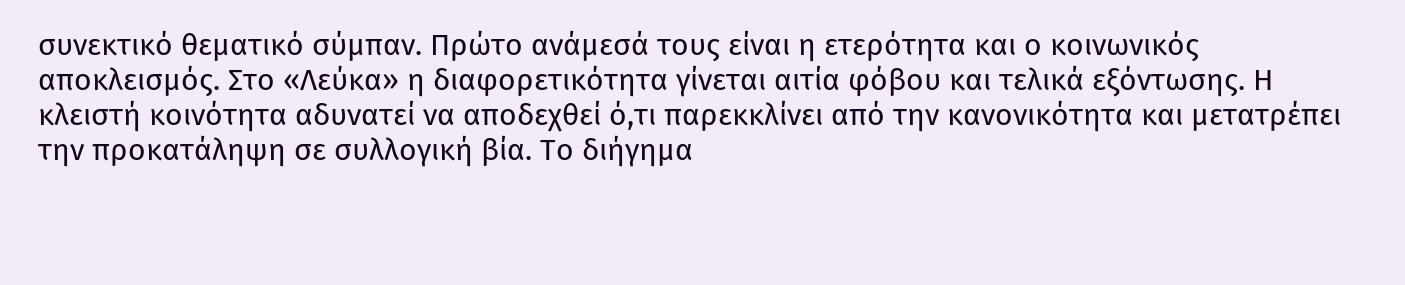συνεκτικό θεματικό σύμπαν. Πρώτο ανάμεσά τους είναι η ετερότητα και ο κοινωνικός αποκλεισμός. Στο «Λεύκα» η διαφορετικότητα γίνεται αιτία φόβου και τελικά εξόντωσης. Η κλειστή κοινότητα αδυνατεί να αποδεχθεί ό,τι παρεκκλίνει από την κανονικότητα και μετατρέπει την προκατάληψη σε συλλογική βία. Το διήγημα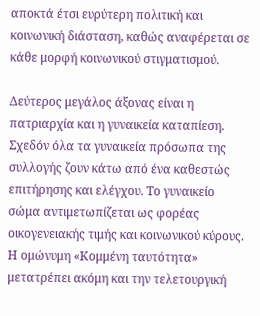αποκτά έτσι ευρύτερη πολιτική και κοινωνική διάσταση, καθώς αναφέρεται σε κάθε μορφή κοινωνικού στιγματισμού.

Δεύτερος μεγάλος άξονας είναι η πατριαρχία και η γυναικεία καταπίεση. Σχεδόν όλα τα γυναικεία πρόσωπα της συλλογής ζουν κάτω από ένα καθεστώς επιτήρησης και ελέγχου. Το γυναικείο σώμα αντιμετωπίζεται ως φορέας οικογενειακής τιμής και κοινωνικού κύρους. Η ομώνυμη «Κομμένη ταυτότητα» μετατρέπει ακόμη και την τελετουργική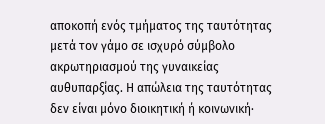αποκοπή ενός τμήματος της ταυτότητας μετά τον γάμο σε ισχυρό σύμβολο ακρωτηριασμού της γυναικείας αυθυπαρξίας. Η απώλεια της ταυτότητας δεν είναι μόνο διοικητική ή κοινωνική·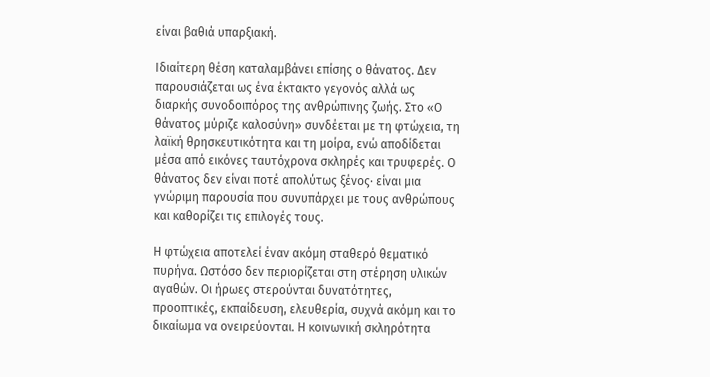είναι βαθιά υπαρξιακή.

Ιδιαίτερη θέση καταλαμβάνει επίσης ο θάνατος. Δεν παρουσιάζεται ως ένα έκτακτο γεγονός αλλά ως διαρκής συνοδοιπόρος της ανθρώπινης ζωής. Στο «Ο θάνατος μύριζε καλοσύνη» συνδέεται με τη φτώχεια, τη λαϊκή θρησκευτικότητα και τη μοίρα, ενώ αποδίδεται μέσα από εικόνες ταυτόχρονα σκληρές και τρυφερές. Ο θάνατος δεν είναι ποτέ απολύτως ξένος· είναι μια γνώριμη παρουσία που συνυπάρχει με τους ανθρώπους και καθορίζει τις επιλογές τους.

Η φτώχεια αποτελεί έναν ακόμη σταθερό θεματικό πυρήνα. Ωστόσο δεν περιορίζεται στη στέρηση υλικών αγαθών. Οι ήρωες στερούνται δυνατότητες, προοπτικές, εκπαίδευση, ελευθερία, συχνά ακόμη και το δικαίωμα να ονειρεύονται. Η κοινωνική σκληρότητα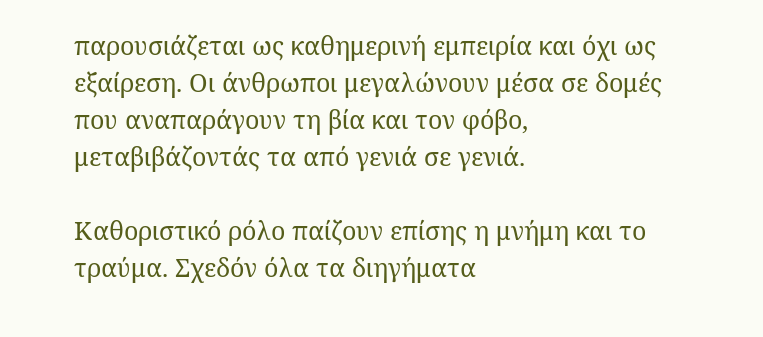παρουσιάζεται ως καθημερινή εμπειρία και όχι ως εξαίρεση. Οι άνθρωποι μεγαλώνουν μέσα σε δομές που αναπαράγουν τη βία και τον φόβο, μεταβιβάζοντάς τα από γενιά σε γενιά.

Καθοριστικό ρόλο παίζουν επίσης η μνήμη και το τραύμα. Σχεδόν όλα τα διηγήματα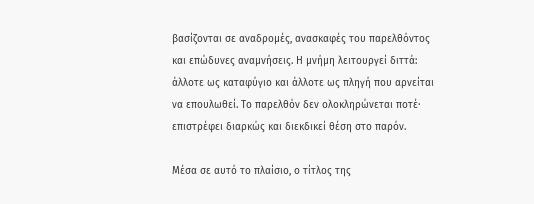βασίζονται σε αναδρομές, ανασκαφές του παρελθόντος και επώδυνες αναμνήσεις. Η μνήμη λειτουργεί διττά: άλλοτε ως καταφύγιο και άλλοτε ως πληγή που αρνείται να επουλωθεί. Το παρελθόν δεν ολοκληρώνεται ποτέ· επιστρέφει διαρκώς και διεκδικεί θέση στο παρόν.

Μέσα σε αυτό το πλαίσιο, ο τίτλος της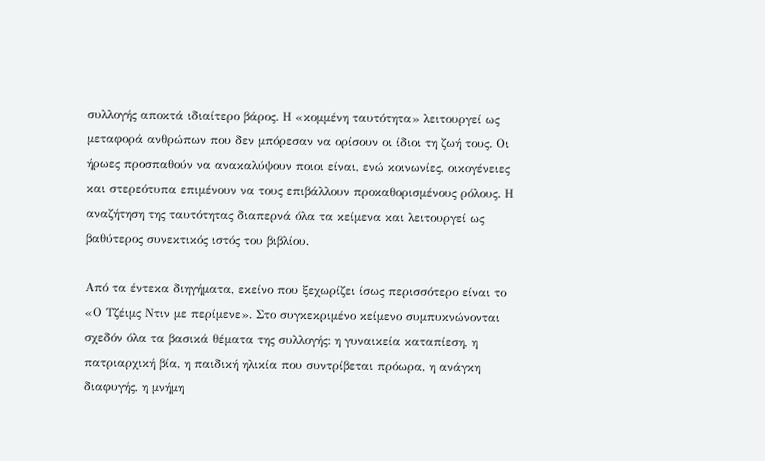συλλογής αποκτά ιδιαίτερο βάρος. Η «κομμένη ταυτότητα» λειτουργεί ως μεταφορά ανθρώπων που δεν μπόρεσαν να ορίσουν οι ίδιοι τη ζωή τους. Οι ήρωες προσπαθούν να ανακαλύψουν ποιοι είναι, ενώ κοινωνίες, οικογένειες και στερεότυπα επιμένουν να τους επιβάλλουν προκαθορισμένους ρόλους. Η αναζήτηση της ταυτότητας διαπερνά όλα τα κείμενα και λειτουργεί ως βαθύτερος συνεκτικός ιστός του βιβλίου.

Από τα έντεκα διηγήματα, εκείνο που ξεχωρίζει ίσως περισσότερο είναι το «Ο Τζέιμς Ντιν με περίμενε». Στο συγκεκριμένο κείμενο συμπυκνώνονται σχεδόν όλα τα βασικά θέματα της συλλογής: η γυναικεία καταπίεση, η πατριαρχική βία, η παιδική ηλικία που συντρίβεται πρόωρα, η ανάγκη διαφυγής, η μνήμη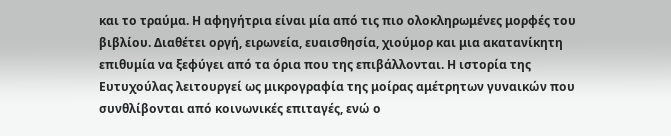και το τραύμα. Η αφηγήτρια είναι μία από τις πιο ολοκληρωμένες μορφές του βιβλίου. Διαθέτει οργή, ειρωνεία, ευαισθησία, χιούμορ και μια ακατανίκητη επιθυμία να ξεφύγει από τα όρια που της επιβάλλονται. Η ιστορία της Ευτυχούλας λειτουργεί ως μικρογραφία της μοίρας αμέτρητων γυναικών που συνθλίβονται από κοινωνικές επιταγές, ενώ ο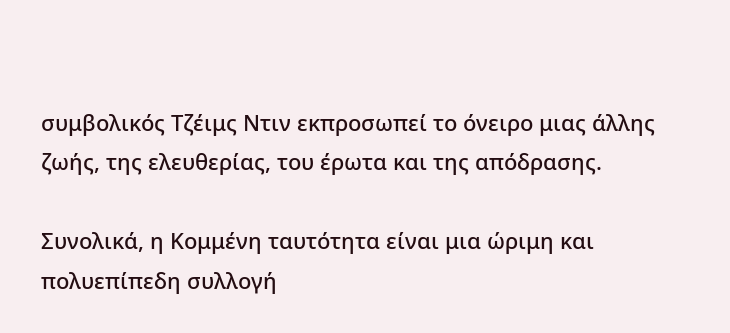συμβολικός Τζέιμς Ντιν εκπροσωπεί το όνειρο μιας άλλης ζωής, της ελευθερίας, του έρωτα και της απόδρασης.

Συνολικά, η Κομμένη ταυτότητα είναι μια ώριμη και πολυεπίπεδη συλλογή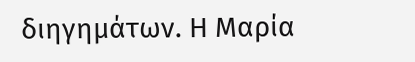διηγημάτων. Η Μαρία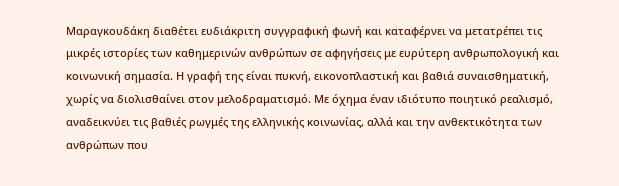Μαραγκουδάκη διαθέτει ευδιάκριτη συγγραφική φωνή και καταφέρνει να μετατρέπει τις μικρές ιστορίες των καθημερινών ανθρώπων σε αφηγήσεις με ευρύτερη ανθρωπολογική και κοινωνική σημασία. Η γραφή της είναι πυκνή, εικονοπλαστική και βαθιά συναισθηματική, χωρίς να διολισθαίνει στον μελοδραματισμό. Με όχημα έναν ιδιότυπο ποιητικό ρεαλισμό, αναδεικνύει τις βαθιές ρωγμές της ελληνικής κοινωνίας, αλλά και την ανθεκτικότητα των ανθρώπων που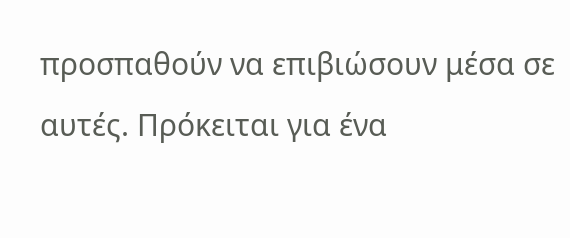προσπαθούν να επιβιώσουν μέσα σε αυτές. Πρόκειται για ένα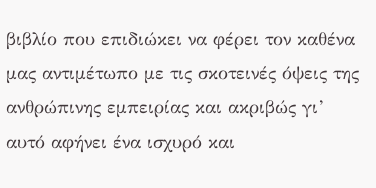βιβλίο που επιδιώκει να φέρει τον καθένα μας αντιμέτωπο με τις σκοτεινές όψεις της ανθρώπινης εμπειρίας και ακριβώς γι’ αυτό αφήνει ένα ισχυρό και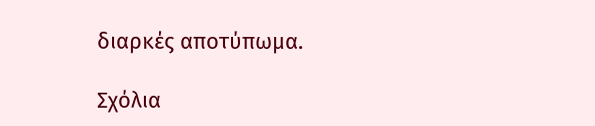διαρκές αποτύπωμα.

Σχόλια